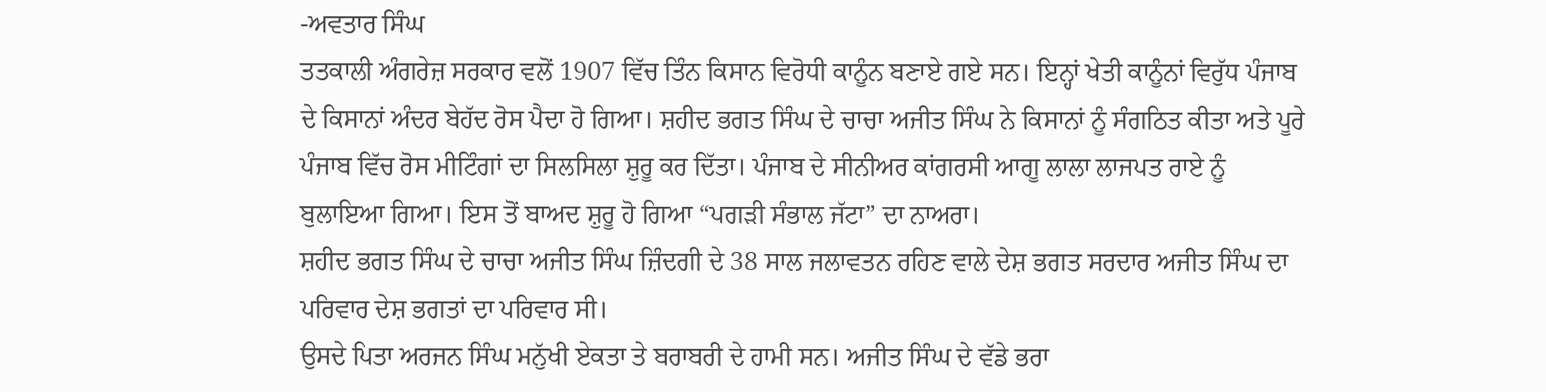-ਅਵਤਾਰ ਸਿੰਘ
ਤਤਕਾਲੀ ਅੰਗਰੇਜ਼ ਸਰਕਾਰ ਵਲੋਂ 1907 ਵਿੱਚ ਤਿੰਨ ਕਿਸਾਨ ਵਿਰੋਧੀ ਕਾਨੂੰਨ ਬਣਾਏ ਗਏ ਸਨ। ਇਨ੍ਹਾਂ ਖੇਤੀ ਕਾਨੂੰਨਾਂ ਵਿਰੁੱਧ ਪੰਜਾਬ ਦੇ ਕਿਸਾਨਾਂ ਅੰਦਰ ਬੇਹੱਦ ਰੋਸ ਪੈਦਾ ਹੋ ਗਿਆ। ਸ਼ਹੀਦ ਭਗਤ ਸਿੰਘ ਦੇ ਚਾਚਾ ਅਜੀਤ ਸਿੰਘ ਨੇ ਕਿਸਾਨਾਂ ਨੂੰ ਸੰਗਠਿਤ ਕੀਤਾ ਅਤੇ ਪੂਰੇ ਪੰਜਾਬ ਵਿੱਚ ਰੋਸ ਮੀਟਿੰਗਾਂ ਦਾ ਸਿਲਸਿਲਾ ਸ਼ੁਰੂ ਕਰ ਦਿੱਤਾ। ਪੰਜਾਬ ਦੇ ਸੀਨੀਅਰ ਕਾਂਗਰਸੀ ਆਗੂ ਲਾਲਾ ਲਾਜਪਤ ਰਾਏ ਨੂੰ ਬੁਲਾਇਆ ਗਿਆ। ਇਸ ਤੋਂ ਬਾਅਦ ਸ਼ੁਰੂ ਹੋ ਗਿਆ “ਪਗੜੀ ਸੰਭਾਲ ਜੱਟਾ” ਦਾ ਨਾਅਰਾ।
ਸ਼ਹੀਦ ਭਗਤ ਸਿੰਘ ਦੇ ਚਾਚਾ ਅਜੀਤ ਸਿੰਘ ਜ਼ਿੰਦਗੀ ਦੇ 38 ਸਾਲ ਜਲਾਵਤਨ ਰਹਿਣ ਵਾਲੇ ਦੇਸ਼ ਭਗਤ ਸਰਦਾਰ ਅਜੀਤ ਸਿੰਘ ਦਾ ਪਰਿਵਾਰ ਦੇਸ਼ ਭਗਤਾਂ ਦਾ ਪਰਿਵਾਰ ਸੀ।
ਉਸਦੇ ਪਿਤਾ ਅਰਜਨ ਸਿੰਘ ਮਨੁੱਖੀ ਏਕਤਾ ਤੇ ਬਰਾਬਰੀ ਦੇ ਹਾਮੀ ਸਨ। ਅਜੀਤ ਸਿੰਘ ਦੇ ਵੱਡੇ ਭਰਾ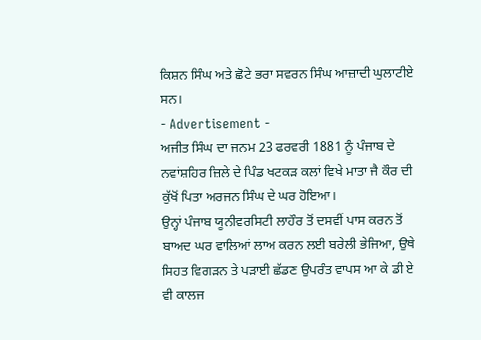ਕਿਸ਼ਨ ਸਿੰਘ ਅਤੇ ਛੋਟੇ ਭਰਾ ਸਵਰਨ ਸਿੰਘ ਆਜ਼ਾਦੀ ਘੁਲਾਟੀਏ ਸਨ।
- Advertisement -
ਅਜੀਤ ਸਿੰਘ ਦਾ ਜਨਮ 23 ਫਰਵਰੀ 1881 ਨੂੰ ਪੰਜਾਬ ਦੇ ਨਵਾਂਸ਼ਹਿਰ ਜ਼ਿਲੇ ਦੇ ਪਿੰਡ ਖਟਕੜ ਕਲਾਂ ਵਿਖੇ ਮਾਤਾ ਜੈ ਕੌਰ ਦੀ ਕੁੱਖੋਂ ਪਿਤਾ ਅਰਜਨ ਸਿੰਘ ਦੇ ਘਰ ਹੋਇਆ।
ਉਨ੍ਹਾਂ ਪੰਜਾਬ ਯੂਨੀਵਰਸਿਟੀ ਲਾਹੌਰ ਤੋਂ ਦਸਵੀਂ ਪਾਸ ਕਰਨ ਤੋਂ ਬਾਅਦ ਘਰ ਵਾਲਿਆਂ ਲਾਅ ਕਰਨ ਲਈ ਬਰੇਲੀ ਭੇਜਿਆ, ਉਥੇ ਸਿਹਤ ਵਿਗੜਨ ਤੇ ਪੜਾਈ ਛੱਡਣ ਉਪਰੰਤ ਵਾਪਸ ਆ ਕੇ ਡੀ ਏ ਵੀ ਕਾਲਜ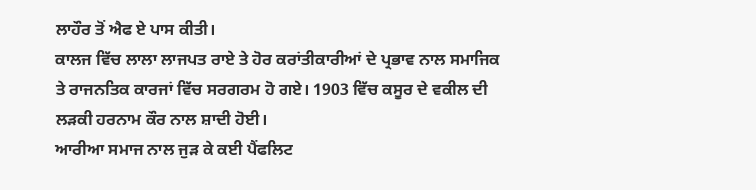ਲਾਹੌਰ ਤੋਂ ਐਫ ਏ ਪਾਸ ਕੀਤੀ।
ਕਾਲਜ ਵਿੱਚ ਲਾਲਾ ਲਾਜਪਤ ਰਾਏ ਤੇ ਹੋਰ ਕਰਾਂਤੀਕਾਰੀਆਂ ਦੇ ਪ੍ਰਭਾਵ ਨਾਲ ਸਮਾਜਿਕ ਤੇ ਰਾਜਨਤਿਕ ਕਾਰਜਾਂ ਵਿੱਚ ਸਰਗਰਮ ਹੋ ਗਏ। 1903 ਵਿੱਚ ਕਸੂਰ ਦੇ ਵਕੀਲ ਦੀ ਲੜਕੀ ਹਰਨਾਮ ਕੌਰ ਨਾਲ ਸ਼ਾਦੀ ਹੋਈ।
ਆਰੀਆ ਸਮਾਜ ਨਾਲ ਜੁੜ ਕੇ ਕਈ ਪੈਂਫਲਿਟ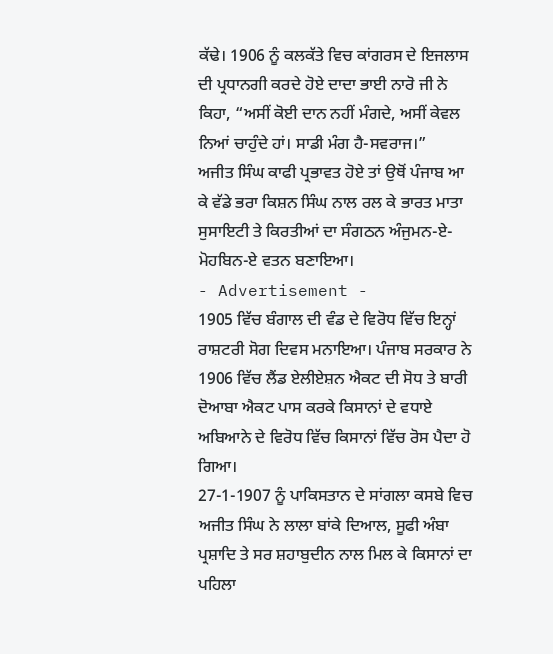ਕੱਢੇ। 1906 ਨੂੰ ਕਲਕੱਤੇ ਵਿਚ ਕਾਂਗਰਸ ਦੇ ਇਜਲਾਸ ਦੀ ਪ੍ਰਧਾਨਗੀ ਕਰਦੇ ਹੋਏ ਦਾਦਾ ਭਾਈ ਨਾਰੋ ਜੀ ਨੇ ਕਿਹਾ, “ਅਸੀਂ ਕੋਈ ਦਾਨ ਨਹੀਂ ਮੰਗਦੇ, ਅਸੀਂ ਕੇਵਲ ਨਿਆਂ ਚਾਹੁੰਦੇ ਹਾਂ। ਸਾਡੀ ਮੰਗ ਹੈ-ਸਵਰਾਜ।”
ਅਜੀਤ ਸਿੰਘ ਕਾਫੀ ਪ੍ਰਭਾਵਤ ਹੋਏ ਤਾਂ ਉਥੋਂ ਪੰਜਾਬ ਆ ਕੇ ਵੱਡੇ ਭਰਾ ਕਿਸ਼ਨ ਸਿੰਘ ਨਾਲ ਰਲ ਕੇ ਭਾਰਤ ਮਾਤਾ ਸੁਸਾਇਟੀ ਤੇ ਕਿਰਤੀਆਂ ਦਾ ਸੰਗਠਨ ਅੰਜੁਮਨ-ਏ-ਮੋਹਬਿਨ-ਏ ਵਤਨ ਬਣਾਇਆ।
- Advertisement -
1905 ਵਿੱਚ ਬੰਗਾਲ ਦੀ ਵੰਡ ਦੇ ਵਿਰੋਧ ਵਿੱਚ ਇਨ੍ਹਾਂ ਰਾਸ਼ਟਰੀ ਸੋਗ ਦਿਵਸ ਮਨਾਇਆ। ਪੰਜਾਬ ਸਰਕਾਰ ਨੇ 1906 ਵਿੱਚ ਲੈਂਡ ਏਲੀਏਸ਼ਨ ਐਕਟ ਦੀ ਸੋਧ ਤੇ ਬਾਰੀ ਦੋਆਬਾ ਐਕਟ ਪਾਸ ਕਰਕੇ ਕਿਸਾਨਾਂ ਦੇ ਵਧਾਏ ਅਬਿਆਨੇ ਦੇ ਵਿਰੋਧ ਵਿੱਚ ਕਿਸਾਨਾਂ ਵਿੱਚ ਰੋਸ ਪੈਦਾ ਹੋ ਗਿਆ।
27-1-1907 ਨੂੰ ਪਾਕਿਸਤਾਨ ਦੇ ਸਾਂਗਲਾ ਕਸਬੇ ਵਿਚ ਅਜੀਤ ਸਿੰਘ ਨੇ ਲਾਲਾ ਬਾਂਕੇ ਦਿਆਲ, ਸੂਫੀ ਅੰਬਾ ਪ੍ਰਸ਼ਾਦਿ ਤੇ ਸਰ ਸ਼ਹਾਬੁਦੀਨ ਨਾਲ ਮਿਲ ਕੇ ਕਿਸਾਨਾਂ ਦਾ ਪਹਿਲਾ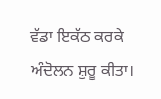ਵੱਡਾ ਇਕੱਠ ਕਰਕੇ ਅੰਦੋਲਨ ਸ਼ੁਰੂ ਕੀਤਾ।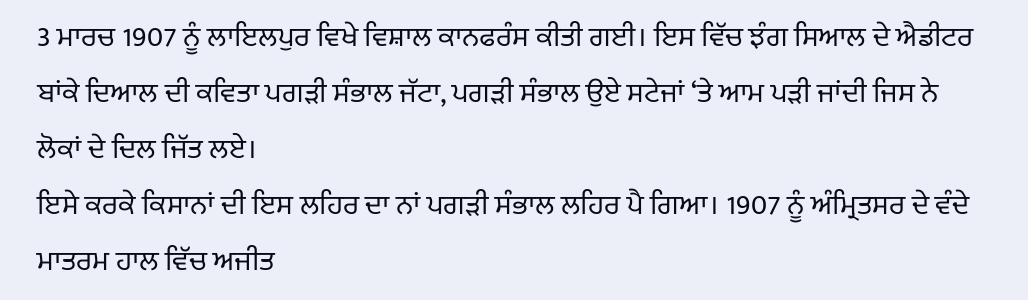3 ਮਾਰਚ 1907 ਨੂੰ ਲਾਇਲਪੁਰ ਵਿਖੇ ਵਿਸ਼ਾਲ ਕਾਨਫਰੰਸ ਕੀਤੀ ਗਈ। ਇਸ ਵਿੱਚ ਝੰਗ ਸਿਆਲ ਦੇ ਐਡੀਟਰ ਬਾਂਕੇ ਦਿਆਲ ਦੀ ਕਵਿਤਾ ਪਗੜੀ ਸੰਭਾਲ ਜੱਟਾ, ਪਗੜੀ ਸੰਭਾਲ ਉਏ ਸਟੇਜਾਂ ‘ਤੇ ਆਮ ਪੜੀ ਜਾਂਦੀ ਜਿਸ ਨੇ ਲੋਕਾਂ ਦੇ ਦਿਲ ਜਿੱਤ ਲਏ।
ਇਸੇ ਕਰਕੇ ਕਿਸਾਨਾਂ ਦੀ ਇਸ ਲਹਿਰ ਦਾ ਨਾਂ ਪਗੜੀ ਸੰਭਾਲ ਲਹਿਰ ਪੈ ਗਿਆ। 1907 ਨੂੰ ਅੰਮ੍ਰਿਤਸਰ ਦੇ ਵੰਦੇ ਮਾਤਰਮ ਹਾਲ ਵਿੱਚ ਅਜੀਤ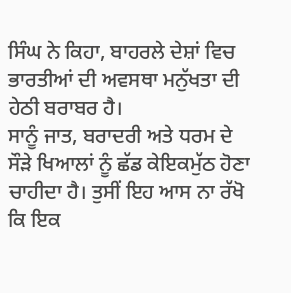ਸਿੰਘ ਨੇ ਕਿਹਾ, ਬਾਹਰਲੇ ਦੇਸ਼ਾਂ ਵਿਚ ਭਾਰਤੀਆਂ ਦੀ ਅਵਸਥਾ ਮਨੁੱਖਤਾ ਦੀ ਹੇਠੀ ਬਰਾਬਰ ਹੈ।
ਸਾਨੂੰ ਜਾਤ, ਬਰਾਦਰੀ ਅਤੇ ਧਰਮ ਦੇ ਸੌੜੇ ਖਿਆਲਾਂ ਨੂੰ ਛੱਡ ਕੇਇਕਮੁੱਠ ਹੋਣਾ ਚਾਹੀਦਾ ਹੈ। ਤੁਸੀਂ ਇਹ ਆਸ ਨਾ ਰੱਖੋ ਕਿ ਇਕ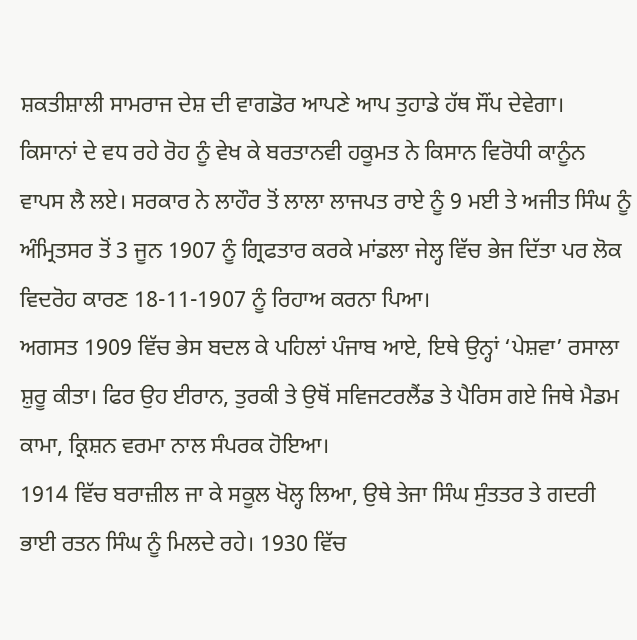ਸ਼ਕਤੀਸ਼ਾਲੀ ਸਾਮਰਾਜ ਦੇਸ਼ ਦੀ ਵਾਗਡੋਰ ਆਪਣੇ ਆਪ ਤੁਹਾਡੇ ਹੱਥ ਸੌਂਪ ਦੇਵੇਗਾ।
ਕਿਸਾਨਾਂ ਦੇ ਵਧ ਰਹੇ ਰੋਹ ਨੂੰ ਵੇਖ ਕੇ ਬਰਤਾਨਵੀ ਹਕੂਮਤ ਨੇ ਕਿਸਾਨ ਵਿਰੋਧੀ ਕਾਨੂੰਨ ਵਾਪਸ ਲੈ ਲਏ। ਸਰਕਾਰ ਨੇ ਲਾਹੌਰ ਤੋਂ ਲਾਲਾ ਲਾਜਪਤ ਰਾਏ ਨੂੰ 9 ਮਈ ਤੇ ਅਜੀਤ ਸਿੰਘ ਨੂੰ ਅੰਮ੍ਰਿਤਸਰ ਤੋਂ 3 ਜੂਨ 1907 ਨੂੰ ਗ੍ਰਿਫਤਾਰ ਕਰਕੇ ਮਾਂਡਲਾ ਜੇਲ੍ਹ ਵਿੱਚ ਭੇਜ ਦਿੱਤਾ ਪਰ ਲੋਕ ਵਿਦਰੋਹ ਕਾਰਣ 18-11-1907 ਨੂੰ ਰਿਹਾਅ ਕਰਨਾ ਪਿਆ।
ਅਗਸਤ 1909 ਵਿੱਚ ਭੇਸ ਬਦਲ ਕੇ ਪਹਿਲਾਂ ਪੰਜਾਬ ਆਏ, ਇਥੇ ਉਨ੍ਹਾਂ ‘ਪੇਸ਼ਵਾ’ ਰਸਾਲਾ ਸ਼ੁਰੂ ਕੀਤਾ। ਫਿਰ ਉਹ ਈਰਾਨ, ਤੁਰਕੀ ਤੇ ਉਥੋਂ ਸਵਿਜਟਰਲੈਂਡ ਤੇ ਪੈਰਿਸ ਗਏ ਜਿਥੇ ਮੈਡਮ ਕਾਮਾ, ਕ੍ਰਿਸ਼ਨ ਵਰਮਾ ਨਾਲ ਸੰਪਰਕ ਹੋਇਆ।
1914 ਵਿੱਚ ਬਰਾਜ਼ੀਲ ਜਾ ਕੇ ਸਕੂਲ ਖੋਲ੍ਹ ਲਿਆ, ਉਥੇ ਤੇਜਾ ਸਿੰਘ ਸੁੰਤਤਰ ਤੇ ਗਦਰੀ ਭਾਈ ਰਤਨ ਸਿੰਘ ਨੂੰ ਮਿਲਦੇ ਰਹੇ। 1930 ਵਿੱਚ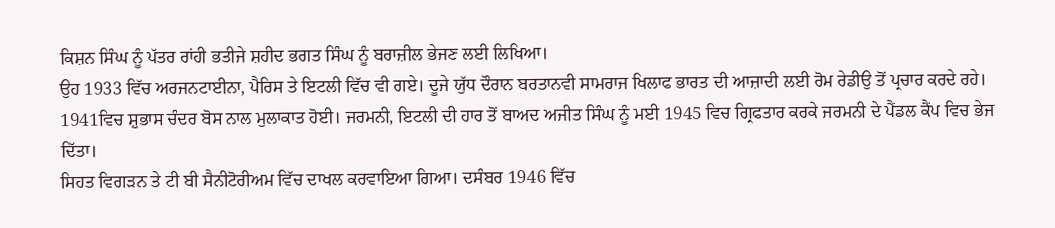ਕਿਸ਼ਨ ਸਿੰਘ ਨੂੰ ਪੱਤਰ ਰਾਂਹੀ ਭਤੀਜੇ ਸ਼ਹੀਦ ਭਗਤ ਸਿੰਘ ਨੂੰ ਬਰਾਜ਼ੀਲ ਭੇਜਣ ਲਈ ਲਿਖਿਆ।
ਉਹ 1933 ਵਿੱਚ ਅਰਜਨਟਾਈਨਾ, ਪੈਰਿਸ ਤੇ ਇਟਲੀ ਵਿੱਚ ਵੀ ਗਏ। ਦੂਜੇ ਯੁੱਧ ਦੌਰਾਨ ਬਰਤਾਨਵੀ ਸਾਮਰਾਜ ਖਿਲਾਫ ਭਾਰਤ ਦੀ ਆਜ਼ਾਦੀ ਲਈ ਰੋਮ ਰੇਡੀਉ ਤੋਂ ਪ੍ਰਚਾਰ ਕਰਦੇ ਰਹੇ।
1941ਵਿਚ ਸ਼ੁਭਾਸ ਚੰਦਰ ਬੋਸ ਨਾਲ ਮੁਲਾਕਾਤ ਹੋਈ। ਜਰਮਨੀ, ਇਟਲੀ ਦੀ ਹਾਰ ਤੋਂ ਬਾਅਦ ਅਜੀਤ ਸਿੰਘ ਨੂੰ ਮਈ 1945 ਵਿਚ ਗ੍ਰਿਫਤਾਰ ਕਰਕੇ ਜਰਮਨੀ ਦੇ ਪੈਂਡਲ ਕੈਂਪ ਵਿਚ ਭੇਜ ਦਿੱਤਾ।
ਸਿਹਤ ਵਿਗੜਨ ਤੇ ਟੀ ਬੀ ਸੈਨੀਟੋਰੀਅਮ ਵਿੱਚ ਦਾਖਲ ਕਰਵਾਇਆ ਗਿਆ। ਦਸੰਬਰ 1946 ਵਿੱਚ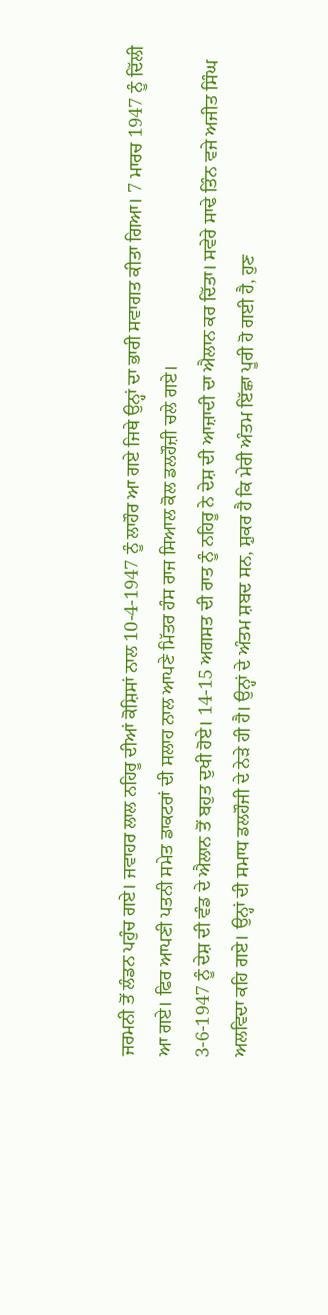ਜਰਮਨੀ ਤੋਂ ਲੰਡਨ ਪਹੁੰਚ ਗਏ। ਜਵਾਹਰ ਲਾਲ ਨਹਿਰੂ ਦੀਆਂ ਕੋਸ਼ਿਸਾਂ ਨਾਲ 10-4-1947 ਨੂੰ ਲਾਹੌਰ ਆ ਗਏ ਜਿਥੇ ਉਨ੍ਹਾਂ ਦਾ ਭਾਰੀ ਸਵਾਗਤ ਕੀਤਾ ਗਿਆ। 7 ਮਾਰਚ 1947 ਨੂੰ ਦਿੱਲੀ ਆ ਗਏ। ਫਿਰ ਆਪਣੀ ਪਤਨੀ ਸਮੇਤ ਡਾਕਟਰਾਂ ਦੀ ਸਲਾਹ ਨਾਲ ਆਪਣੇ ਮਿੱਤਰ ਹੰਸ ਰਾਜ ਸਿਆਲ ਕੋਲ ਡਲਹੌਜ਼ੀ ਚਲੇ ਗਏ।
3-6-1947 ਨੂੰ ਦੇਸ਼ ਦੀ ਵੰਡ ਦੇ ਐਲਾਨ ਤੋਂ ਬਹੁਤ ਦੁਖੀ ਹੋਏ। 14-15 ਅਗਸਤ ਦੀ ਰਾਤ ਨੂੰ ਨਹਿਰੂ ਨੇ ਦੇਸ਼ ਦੀ ਆਜ਼ਾਦੀ ਦਾ ਐਲਾਨ ਕਰ ਦਿੱਤਾ। ਸਵੇਰੇ ਸਾਢੇ ਤਿੰਨ ਵਜੇ ਅਜੀਤ ਸਿੰਘ ਅਲਵਿਦਾ ਕਹਿ ਗਏ। ਉਨ੍ਹਾਂ ਦੀ ਸਮਾਧ ਡਲਹੌਜੀ ਦੇ ਨੇੜੇ ਹੀ ਹੈ। ਉਨ੍ਹਾਂ ਦੇ ਅੰਤਮ ਸ਼ਬਦ ਸਨ, ਸ਼ੁਕਰ ਹੈ ਕਿ ਮੇਰੀ ਅੰਤਮ ਇੱਛਾ ਪੂਰੀ ਹੋ ਗਈ ਹੈ, ਹੁਣ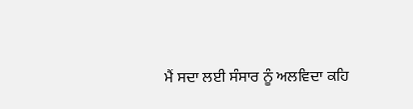ਮੈਂ ਸਦਾ ਲਈ ਸੰਸਾਰ ਨੂੰ ਅਲਵਿਦਾ ਕਹਿ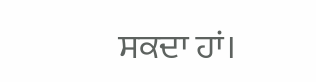ਸਕਦਾ ਹਾਂ।